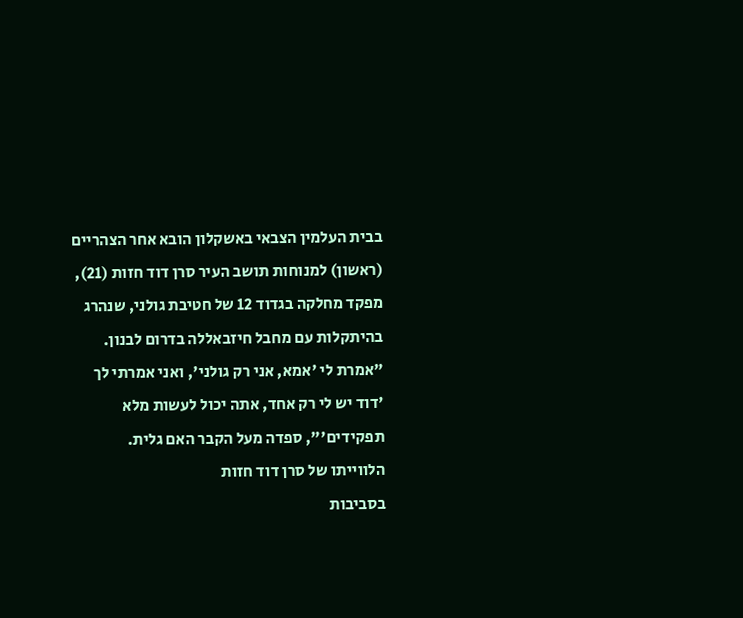בבית העלמין הצבאי באשקלון הובא אחר הצהריים (ראשון) למנוחות תושב העיר סרן דוד חזות (21), מפקד מחלקה בגדוד 12 של חטיבת גולני, שנהרג בהיתקלות עם מחבל חיזבאללה בדרום לבנון. "אמרת לי 'אמא, אני רק גולני', ואני אמרתי לך 'דוד יש לי רק אחד, אתה יכול לעשות מלא תפקידים'", ספדה מעל הקבר האם גלית.
הלווייתו של סרן דוד חזות
בסביבות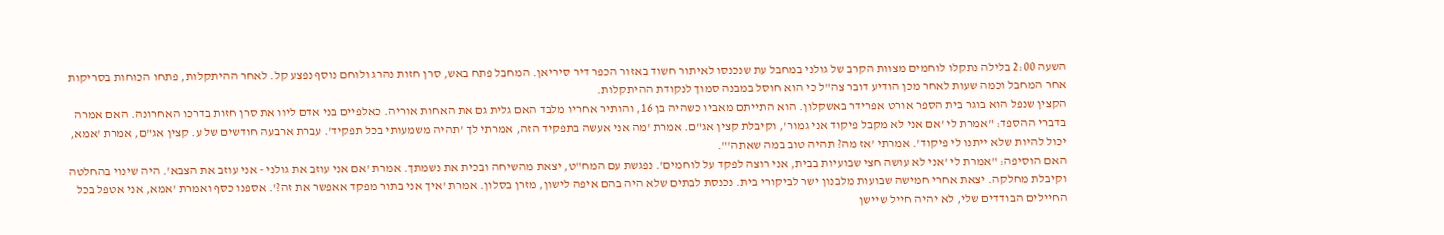השעה 2:00 בלילה נתקלו לוחמים מצוות הקרב של גולני במחבל עת שנכנסו לאיתור חשוד באזור הכפר דיר סיריאן. המחבל פתח באש, סרן חזות נהרג ולוחם נוסף נפצע קל. לאחר ההיתקלות, פתחו הכוחות בסריקות אחר המחבל וכמה שעות לאחר מכן הודיע דובר צה"ל כי הוא חוסל במבנה סמוך לנקודת ההיתקלות.
הקצין שנפל הוא בוגר בית הספר אורט אפרידר באשקלון. הוא התייתם מאביו כשהיה בן 16, והותיר אחריו מלבד האם גלית גם את האחות אוריה. כאלפיים בני אדם ליוו את סרן חזות בדרכו האחרונה. האם אמרה בדברי ההספד: "אמרת לי 'אם אני לא מקבל פיקוד אני גמור', וקיבלת קצין אג"ם. אמרת 'מה אני אעשה בתפקיד הזה, אמרתי לך 'תהיה משמעותי בכל תפקיד'. עברת ארבעה חודשים של ע. קצין אג"ם, אמרת 'אמא, יכול להיות שלא ייתנו לי פיקוד'. אמרתי 'אז מה? תהיה טוב במה שאתה'".
האם הוסיפה: "אמרת לי 'אני לא עושה חצי שבועיות בבית, אני רוצה לפקד על לוחמים'. נפגשת עם המח"ט, יצאת מהשיחה ובכית את נשמתך. אמרת 'אם אני עוזב את גולני - אני עוזב את הצבא'. היה שינוי בהחלטה וקיבלת מחלקה. יצאת אחרי חמישה שבועות מלבנון ישר לביקורי בית. נכנסת לבתים שלא היה בהם איפה לישון, מזרן בסלון. אמרת 'איך אני בתור מפקד אאפשר את זה?'. אספנו כסף ואמרת 'אמא, אני אטפל בכל החיילים הבודדים שלי, לא יהיה חייל שיישן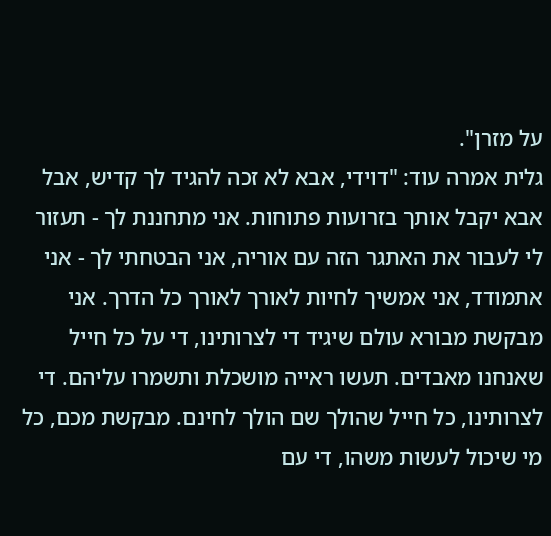על מזרן".
גלית אמרה עוד: "דוידי, אבא לא זכה להגיד לך קדיש, אבל אבא יקבל אותך בזרועות פתוחות. אני מתחננת לך - תעזור לי לעבור את האתגר הזה עם אוריה, אני הבטחתי לך - אני אתמודד, אני אמשיך לחיות לאורך לאורך כל הדרך. אני מבקשת מבורא עולם שיגיד די לצרותינו, די על כל חייל שאנחנו מאבדים. תעשו ראייה מושכלת ותשמרו עליהם. די לצרותינו, כל חייל שהולך שם הולך לחינם. מבקשת מכם, כל מי שיכול לעשות משהו, די עם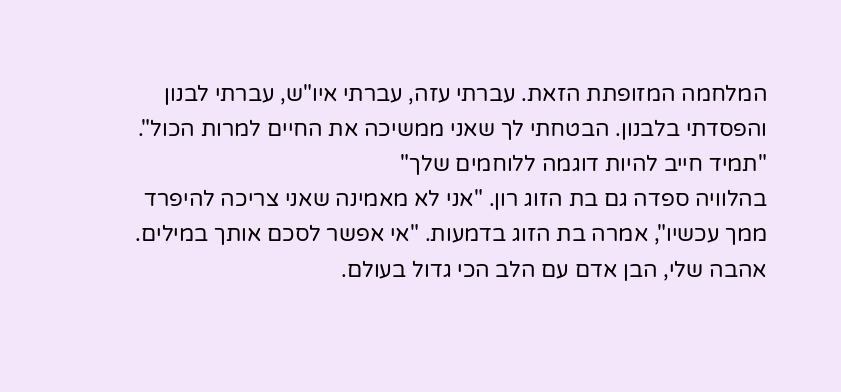המלחמה המזופתת הזאת. עברתי עזה, עברתי איו"ש, עברתי לבנון והפסדתי בלבנון. הבטחתי לך שאני ממשיכה את החיים למרות הכול".
"תמיד חייב להיות דוגמה ללוחמים שלך"
בהלוויה ספדה גם בת הזוג רון. "אני לא מאמינה שאני צריכה להיפרד ממך עכשיו", אמרה בת הזוג בדמעות. "אי אפשר לסכם אותך במילים. אהבה שלי, הבן אדם עם הלב הכי גדול בעולם.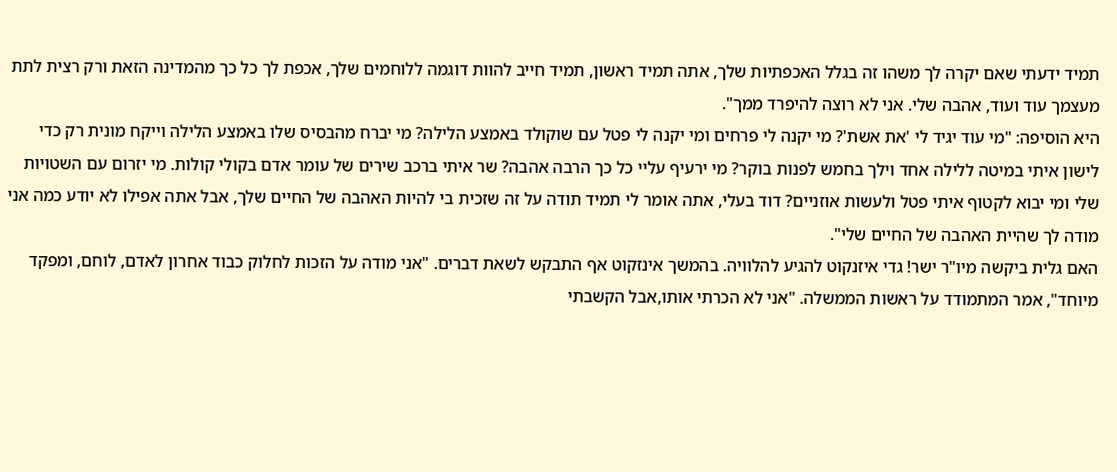תמיד ידעתי שאם יקרה לך משהו זה בגלל האכפתיות שלך, אתה תמיד ראשון, תמיד חייב להוות דוגמה ללוחמים שלך, אכפת לך כל כך מהמדינה הזאת ורק רצית לתת מעצמך עוד ועוד, אהבה שלי. אני לא רוצה להיפרד ממך".
היא הוסיפה: "מי עוד יגיד לי 'את אשת'? מי יקנה לי פרחים ומי יקנה לי פטל עם שוקולד באמצע הלילה? מי יברח מהבסיס שלו באמצע הלילה וייקח מונית רק כדי לישון איתי במיטה ללילה אחד וילך בחמש לפנות בוקר? מי ירעיף עליי כל כך הרבה אהבה? שר איתי ברכב שירים של עומר אדם בקולי קולות. מי יזרום עם השטויות שלי ומי יבוא לקטוף איתי פטל ולעשות אוזניים? דוד בעלי, אתה אומר לי תמיד תודה על זה שזכית בי להיות האהבה של החיים שלך, אבל אתה אפילו לא יודע כמה אני מודה לך שהיית האהבה של החיים שלי".
האם גלית ביקשה מיו"ר ישר! גדי איזנקוט להגיע להלוויה. בהמשך אינזקוט אף התבקש לשאת דברים. "אני מודה על הזכות לחלוק כבוד אחרון לאדם, לוחם, ומפקד מיוחד", אמר המתמודד על ראשות הממשלה. "אני לא הכרתי אותו,אבל הקשבתי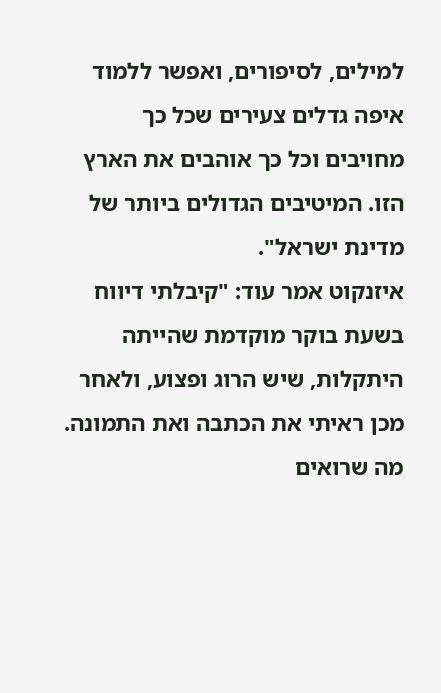למילים, לסיפורים, ואפשר ללמוד איפה גדלים צעירים שכל כך מחויבים וכל כך אוהבים את הארץ הזו. המיטיבים הגדולים ביותר של מדינת ישראל".
איזנקוט אמר עוד: "קיבלתי דיווח בשעת בוקר מוקדמת שהייתה היתקלות, שיש הרוג ופצוע, ולאחר מכן ראיתי את הכתבה ואת התמונה. מה שרואים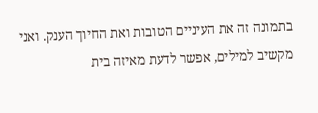בתמונה זה את העיניים הטובות ואת החיוך הענק. ואני מקשיב למילים, אפשר לדעת מאיזה בית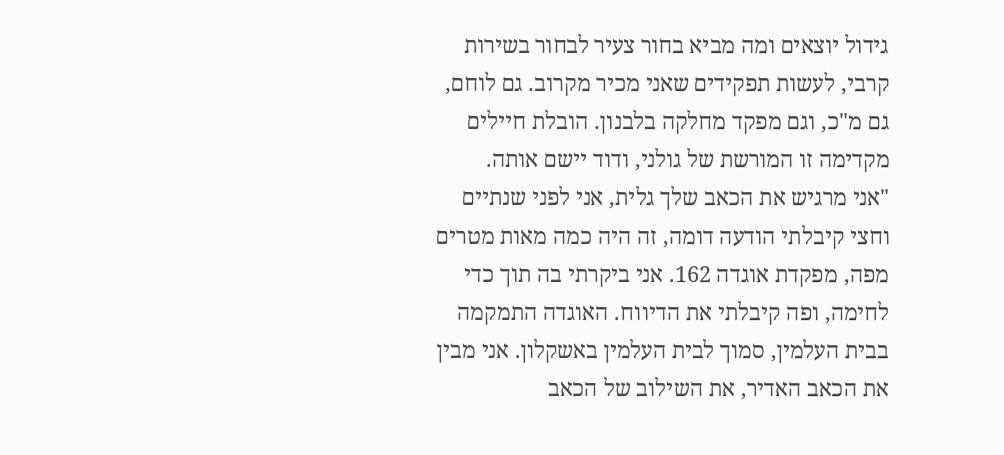גידול יוצאים ומה מביא בחור צעיר לבחור בשירות קרבי, לעשות תפקידים שאני מכיר מקרוב. גם לוחם, גם מ"כ, וגם מפקד מחלקה בלבנון. הובלת חיילים מקדימה זו המורשת של גולני, ודוד יישם אותה.
"אני מרגיש את הכאב שלך גלית, אני לפני שנתיים וחצי קיבלתי הודעה דומה, זה היה כמה מאות מטרים מפה, מפקדת אוגדה 162. אני ביקרתי בה תוך כדי לחימה, ופה קיבלתי את הדיווח. האוגדה התמקמה בבית העלמין, סמוך לבית העלמין באשקלון. אני מבין את הכאב האדיר, את השילוב של הכאב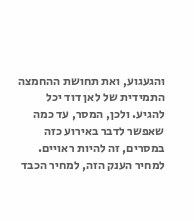והגעגוע, ואת תחושת ההחמצה התמידית של לאן דוד יכל להגיע. ולכן, המסר, עד כמה שאפשר לדבר באירוע כזה במסרים, זה להיות ראויים. למחיר הענק הזה, למחיר הכבד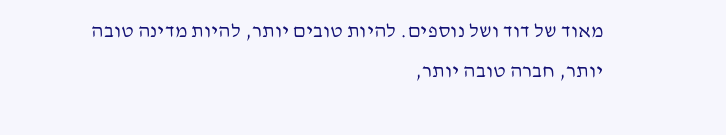מאוד של דוד ושל נוספים. להיות טובים יותר, להיות מדינה טובה יותר, חברה טובה יותר,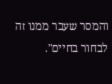והמסר שעבר ממנו זה לבחור בחיים".